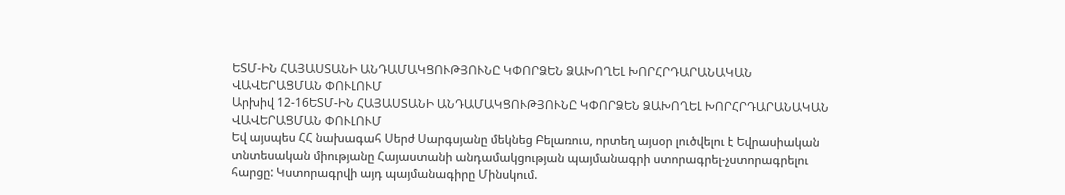ԵՏՄ-ԻՆ ՀԱՅԱՍՏԱՆԻ ԱՆԴԱՄԱԿՑՈՒԹՅՈՒՆԸ ԿՓՈՐՁԵՆ ՁԱԽՈՂԵԼ ԽՈՐՀՐԴԱՐԱՆԱԿԱՆ ՎԱՎԵՐԱՑՄԱՆ ՓՈՒԼՈՒՄ
Արխիվ 12-16ԵՏՄ-ԻՆ ՀԱՅԱՍՏԱՆԻ ԱՆԴԱՄԱԿՑՈՒԹՅՈՒՆԸ ԿՓՈՐՁԵՆ ՁԱԽՈՂԵԼ ԽՈՐՀՐԴԱՐԱՆԱԿԱՆ ՎԱՎԵՐԱՑՄԱՆ ՓՈՒԼՈՒՄ
Եվ այսպես ՀՀ նախագահ Սերժ Սարգսյանը մեկնեց Բելառուս, որտեղ այսօր լուծվելու է Եվրասիական տնտեսական միությանը Հայաստանի անդամակցության պայմանագրի ստորագրել-չստորագրելու հարցը: Կստորագրվի այդ պայմանագիրը Մինսկում.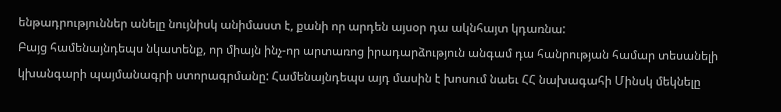ենթադրություններ անելը նույնիսկ անիմաստ է, քանի որ արդեն այսօր դա ակնհայտ կդառնա:
Բայց համենայնդեպս նկատենք, որ միայն ինչ-որ արտառոց իրադարձություն անգամ դա հանրության համար տեսանելի կխանգարի պայմանագրի ստորագրմանը: Համենայնդեպս այդ մասին է խոսում նաեւ ՀՀ նախագահի Մինսկ մեկնելը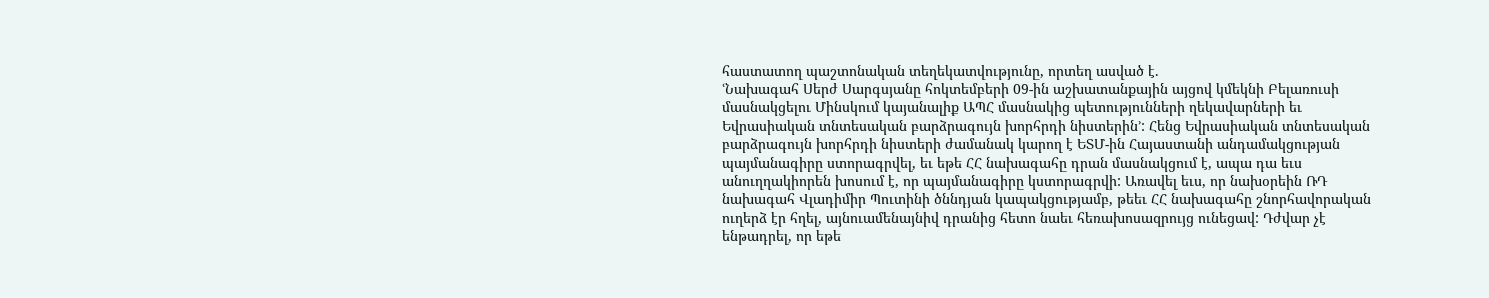հաստատող պաշտոնական տեղեկատվությունը, որտեղ ասված է.
ՙՆախագահ Սերժ Սարգսյանը հոկտեմբերի 09-ին աշխատանքային այցով կմեկնի Բելառուսի մասնակցելու Մինսկում կայանալիք ԱՊՀ մասնակից պետությունների ղեկավարների եւ Եվրասիական տնտեսական բարձրագույն խորհրդի նիստերին՚: Հենց Եվրասիական տնտեսական բարձրագույն խորհրդի նիստերի ժամանակ կարող է ԵՏՄ-ին Հայաստանի անդամակցության պայմանագիրը ստորագրվել, եւ եթե ՀՀ նախագահը դրան մասնակցում է, ապա դա եւս անուղղակիորեն խոսում է, որ պայմանագիրը կստորագրվի: Առավել եւս, որ նախօրեին ՌԴ նախագահ Վլադիմիր Պուտինի ծննդյան կապակցությամբ, թեեւ ՀՀ նախագահը շնորհավորական ուղերձ էր հղել, այնուամենայնիվ դրանից հետո նաեւ հեռախոսազրույց ունեցավ: Դժվար չէ ենթադրել, որ եթե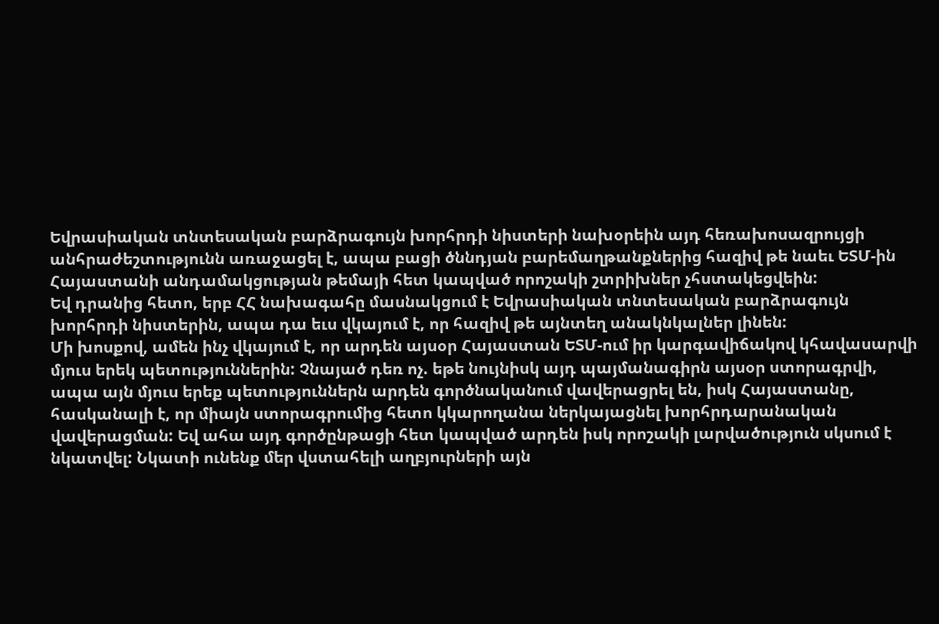Եվրասիական տնտեսական բարձրագույն խորհրդի նիստերի նախօրեին այդ հեռախոսազրույցի անհրաժեշտությունն առաջացել է, ապա բացի ծննդյան բարեմաղթանքներից հազիվ թե նաեւ ԵՏՄ-ին Հայաստանի անդամակցության թեմայի հետ կապված որոշակի շտրիխներ չհստակեցվեին:
Եվ դրանից հետո, երբ ՀՀ նախագահը մասնակցում է Եվրասիական տնտեսական բարձրագույն խորհրդի նիստերին, ապա դա եւս վկայում է, որ հազիվ թե այնտեղ անակնկալներ լինեն:
Մի խոսքով, ամեն ինչ վկայում է, որ արդեն այսօր Հայաստան ԵՏՄ-ում իր կարգավիճակով կհավասարվի մյուս երեկ պետություններին: Չնայած դեռ ոչ. եթե նույնիսկ այդ պայմանագիրն այսօր ստորագրվի, ապա այն մյուս երեք պետություններն արդեն գործնականում վավերացրել են, իսկ Հայաստանը, հասկանալի է, որ միայն ստորագրումից հետո կկարողանա ներկայացնել խորհրդարանական վավերացման: Եվ ահա այդ գործընթացի հետ կապված արդեն իսկ որոշակի լարվածություն սկսում է նկատվել: Նկատի ունենք մեր վստահելի աղբյուրների այն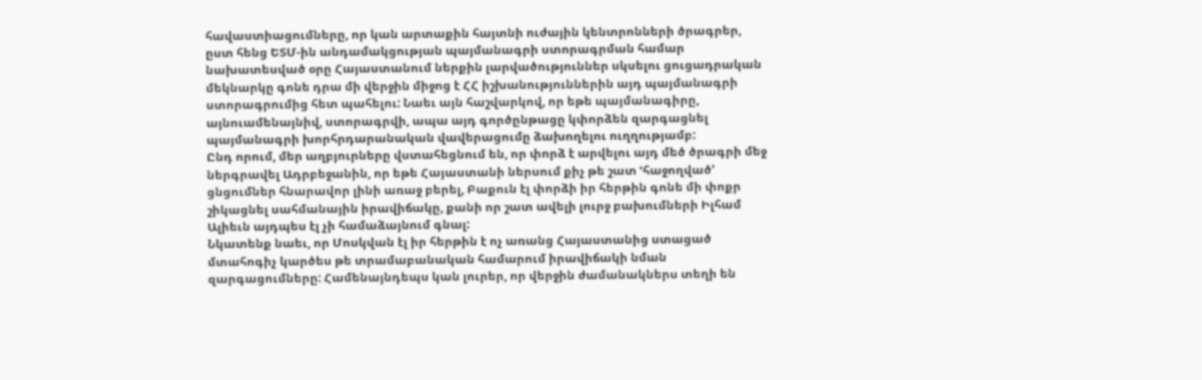հավաստիացումները, որ կան արտաքին հայտնի ուժային կենտրոնների ծրագրեր, ըստ հենց ԵՏՄ-ին անդամակցության պայմանագրի ստորագրման համար նախատեսված օրը Հայաստանում ներքին լարվածություններ սկսելու ցուցադրական մեկնարկը գոնե դրա մի վերջին միջոց է ՀՀ իշխանություններին այդ պայմանագրի ստորագրումից հետ պահելու: Նաեւ այն հաշվարկով, որ եթե պայմանագիրը, այնուամենայնիվ, ստորագրվի, ապա այդ գործընթացը կփորձեն զարգացնել պայմանագրի խորհրդարանական վավերացումը ձախողելու ուղղությամբ:
Ընդ որում, մեր աղբյուրները վստահեցնում են, որ փորձ է արվելու այդ մեծ ծրագրի մեջ ներգրավել Ադրբեջանին, որ եթե Հայաստանի ներսում քիչ թե շատ ՙհաջողված՚ ցնցումներ հնարավոր լինի առաջ բերել, Բաքուն էլ փորձի իր հերթին գոնե մի փոքր շիկացնել սահմանային իրավիճակը, քանի որ շատ ավելի լուրջ բախումների Իլհամ Ալիեւն այդպես էլ չի համաձայնում գնալ:
Նկատենք նաեւ, որ Մոսկվան էլ իր հերթին է ոչ առանց Հայաստանից ստացած մտահոգիչ կարծես թե տրամաբանական համարում իրավիճակի նման զարգացումները: Համենայնդեպս կան լուրեր, որ վերջին ժամանակներս տեղի են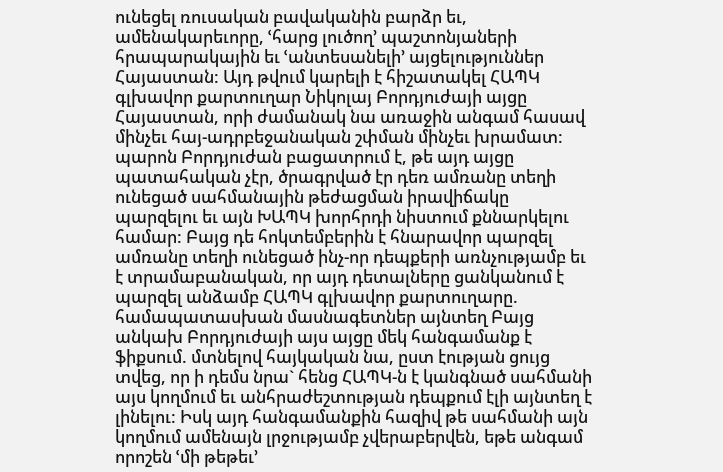ունեցել ռուսական բավականին բարձր եւ, ամենակարեւորը, ՙհարց լուծող՚ պաշտոնյաների հրապարակային եւ ՙանտեսանելի՚ այցելություններ Հայաստան: Այդ թվում կարելի է հիշատակել ՀԱՊԿ գլխավոր քարտուղար Նիկոլայ Բորդյուժայի այցը Հայաստան, որի ժամանակ նա առաջին անգամ հասավ մինչեւ հայ-ադրբեջանական շփման մինչեւ խրամատ: պարոն Բորդյուժան բացատրում է, թե այդ այցը պատահական չէր, ծրագրված էր դեռ ամռանը տեղի ունեցած սահմանային թեժացման իրավիճակը պարզելու եւ այն ԽԱՊԿ խորհրդի նիստում քննարկելու համար: Բայց դե հոկտեմբերին է հնարավոր պարզել ամռանը տեղի ունեցած ինչ-որ դեպքերի առնչությամբ եւ է տրամաբանական, որ այդ դետալները ցանկանում է պարզել անձամբ ՀԱՊԿ գլխավոր քարտուղարը. համապատասխան մասնագետներ այնտեղ Բայց անկախ Բորդյուժայի այս այցը մեկ հանգամանք է ֆիքսում. մտնելով հայկական նա, ըստ էության ցույց տվեց, որ ի դեմս նրա` հենց ՀԱՊԿ-ն է կանգնած սահմանի այս կողմում եւ անհրաժեշտության դեպքում էլի այնտեղ է լինելու: Իսկ այդ հանգամանքին հազիվ թե սահմանի այն կողմում ամենայն լրջությամբ չվերաբերվեն, եթե անգամ որոշեն ՙմի թեթեւ՚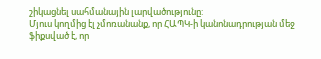շիկացնել սահմանային լարվածությունը:
Մյուս կողմից էլ չմոռանանք, որ ՀԱՊԿ-ի կանոնադրության մեջ ֆիքսված է, որ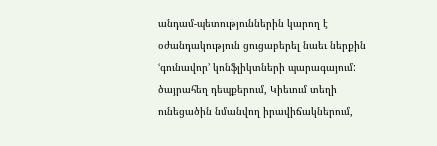անդամ-պետություններին կարող է օժանդակություն ցուցաբերել նաեւ ներքին ՙգունավոր՚ կոնֆլիկտների պարագայում: ծայրահեղ դեպքերում, Կիեւում տեղի ունեցածին նմանվող իրավիճակներում,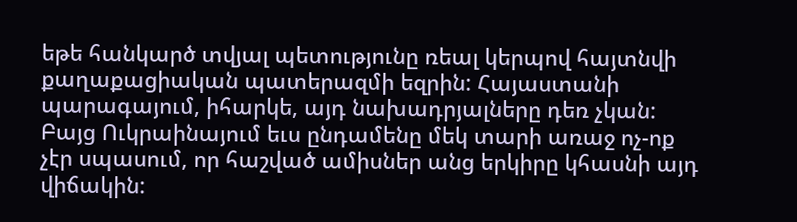եթե հանկարծ տվյալ պետությունը ռեալ կերպով հայտնվի քաղաքացիական պատերազմի եզրին: Հայաստանի պարագայում, իհարկե, այդ նախադրյալները դեռ չկան: Բայց Ուկրաինայում եւս ընդամենը մեկ տարի առաջ ոչ-ոք չէր սպասում, որ հաշված ամիսներ անց երկիրը կհասնի այդ վիճակին: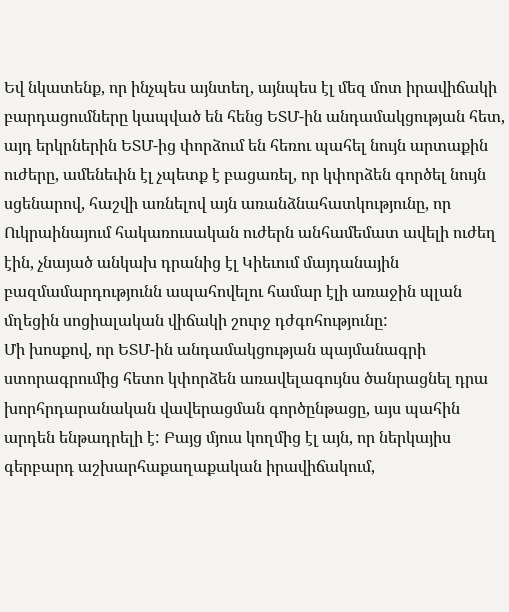Եվ նկատենք, որ ինչպես այնտեղ, այնպես էլ մեզ մոտ իրավիճակի բարդացումները կապված են հենց ԵՏՄ-ին անդամակցության հետ, այդ երկրներին ԵՏՄ-ից փորձում են հեռու պահել նույն արտաքին ուժերը, ամենեւին էլ չպետք է բացառել, որ կփորձեն գործել նույն սցենարով, հաշվի առնելով այն առանձնահատկությունը, որ Ուկրաինայում հակառուսական ուժերն անհամեմատ ավելի ուժեղ էին, չնայած անկախ դրանից էլ Կիեւում մայդանային բազմամարդությունն ապահովելու համար էլի առաջին պլան մղեցին սոցիալական վիճակի շուրջ դժգոհությունը:
Մի խոսքով, որ ԵՏՄ-ին անդամակցության պայմանագրի ստորագրումից հետո կփորձեն առավելագույնս ծանրացնել դրա խորհրդարանական վավերացման գործընթացը, այս պահին արդեն ենթադրելի է: Բայց մյուս կողմից էլ այն, որ ներկայիս գերբարդ աշխարհաքաղաքական իրավիճակում,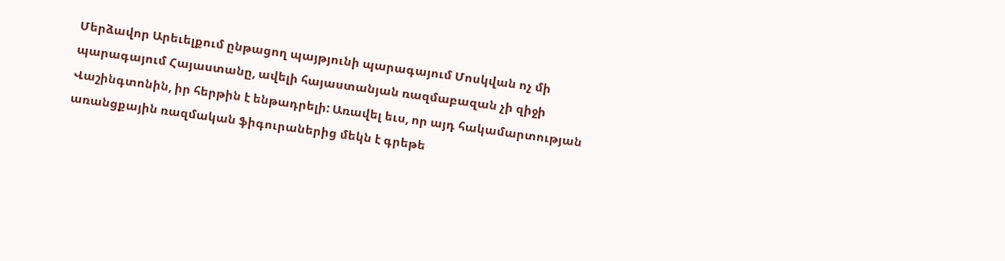Մերձավոր Արեւելքում ընթացող պայթյունի պարագայում Մոսկվան ոչ մի պարագայում Հայաստանը, ավելի հայաստանյան ռազմաբազան չի զիջի Վաշինգտոնին, իր հերթին է ենթադրելի: Առավել եւս, որ այդ հակամարտության առանցքային ռազմական ֆիգուրաներից մեկն է գրեթե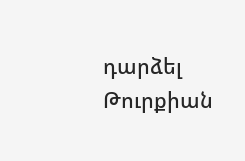դարձել Թուրքիան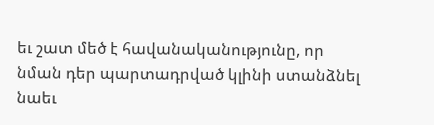եւ շատ մեծ է հավանականությունը, որ նման դեր պարտադրված կլինի ստանձնել նաեւ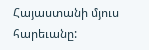Հայաստանի մյուս հարեւանը: